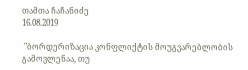თამთა ჩაჩანიძე
16.08.2019

 "ბორდერიზაცია კონფლიქტის მოუგვარებლობის გამოვლენაა, თუ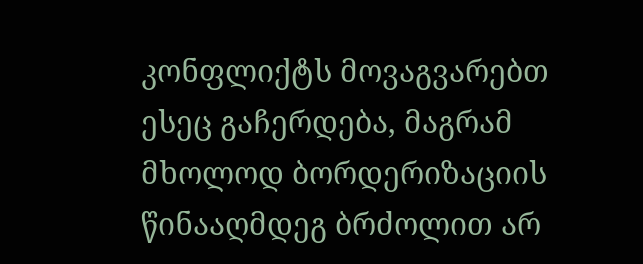კონფლიქტს მოვაგვარებთ ესეც გაჩერდება, მაგრამ მხოლოდ ბორდერიზაციის წინააღმდეგ ბრძოლით არ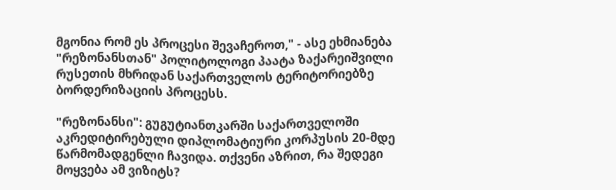მგონია რომ ეს პროცესი შევაჩეროთ," - ასე ეხმიანება "რეზონანსთან" პოლიტოლოგი პაატა ზაქარეიშვილი რუსეთის მხრიდან საქართველოს ტერიტორიებზე ბორდერიზაციის პროცესს.

"რეზონანსი": გუგუტიანთკარში საქართველოში აკრედიტირებული დიპლომატიური კორპუსის 20-მდე წარმომადგენლი ჩავიდა. თქვენი აზრით, რა შედეგი მოყვება ამ ვიზიტს?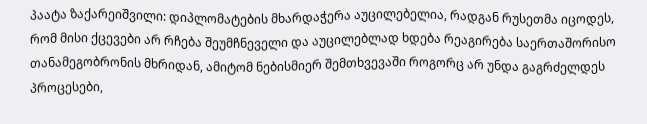პაატა ზაქარეიშვილი: დიპლომატების მხარდაჭერა აუცილებელია, რადგან რუსეთმა იცოდეს, რომ მისი ქცევები არ რჩება შეუმჩნეველი და აუცილებლად ხდება რეაგირება საერთაშორისო თანამეგობრონის მხრიდან, ამიტომ ნებისმიერ შემთხვევაში როგორც არ უნდა გაგრძელდეს პროცესები,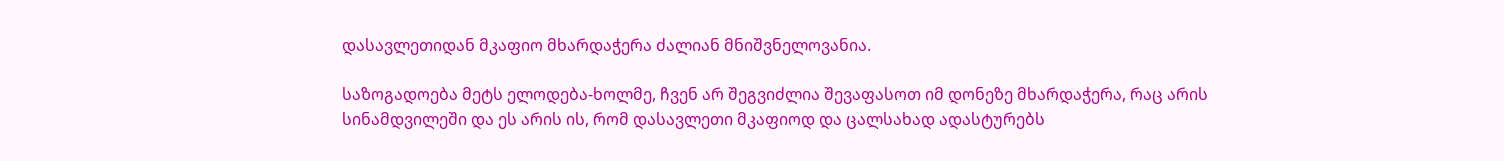დასავლეთიდან მკაფიო მხარდაჭერა ძალიან მნიშვნელოვანია.

საზოგადოება მეტს ელოდება-ხოლმე, ჩვენ არ შეგვიძლია შევაფასოთ იმ დონეზე მხარდაჭერა, რაც არის სინამდვილეში და ეს არის ის, რომ დასავლეთი მკაფიოდ და ცალსახად ადასტურებს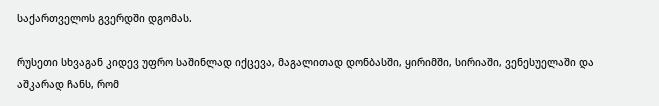საქართველოს გვერდში დგომას.

რუსეთი სხვაგან კიდევ უფრო საშინლად იქცევა, მაგალითად დონბასში, ყირიმში, სირიაში, ვენესუელაში და აშკარად ჩანს, რომ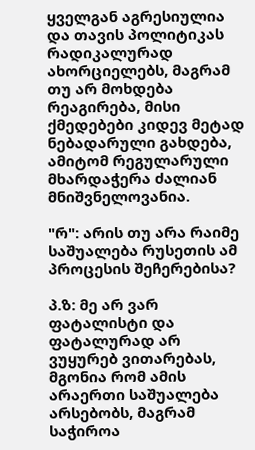ყველგან აგრესიულია და თავის პოლიტიკას რადიკალურად ახორციელებს, მაგრამ თუ არ მოხდება რეაგირება, მისი ქმედებები კიდევ მეტად ნებადარული გახდება, ამიტომ რეგულარული მხარდაჭერა ძალიან მნიშვნელოვანია.

"რ": არის თუ არა რაიმე საშუალება რუსეთის ამ პროცესის შეჩერებისა?

პ.ზ: მე არ ვარ ფატალისტი და ფატალურად არ ვუყურებ ვითარებას, მგონია რომ ამის არაერთი საშუალება არსებობს, მაგრამ საჭიროა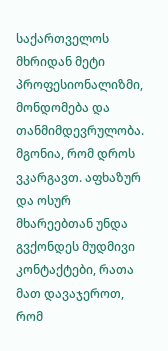საქართველოს მხრიდან მეტი პროფესიონალიზმი, მონდომება და თანმიმდევრულობა. მგონია, რომ დროს ვკარგავთ. აფხაზურ და ოსურ მხარეებთან უნდა გვქონდეს მუდმივი კონტაქტები, რათა მათ დავაჯეროთ, რომ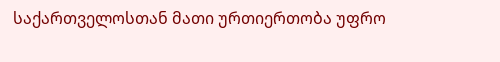საქართველოსთან მათი ურთიერთობა უფრო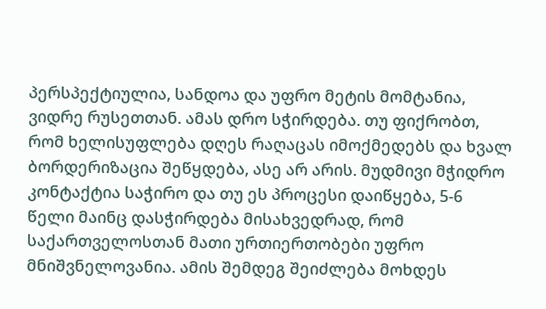პერსპექტიულია, სანდოა და უფრო მეტის მომტანია, ვიდრე რუსეთთან. ამას დრო სჭირდება. თუ ფიქრობთ, რომ ხელისუფლება დღეს რაღაცას იმოქმედებს და ხვალ ბორდერიზაცია შეწყდება, ასე არ არის. მუდმივი მჭიდრო კონტაქტია საჭირო და თუ ეს პროცესი დაიწყება, 5-6 წელი მაინც დასჭირდება მისახვედრად, რომ საქართველოსთან მათი ურთიერთობები უფრო მნიშვნელოვანია. ამის შემდეგ შეიძლება მოხდეს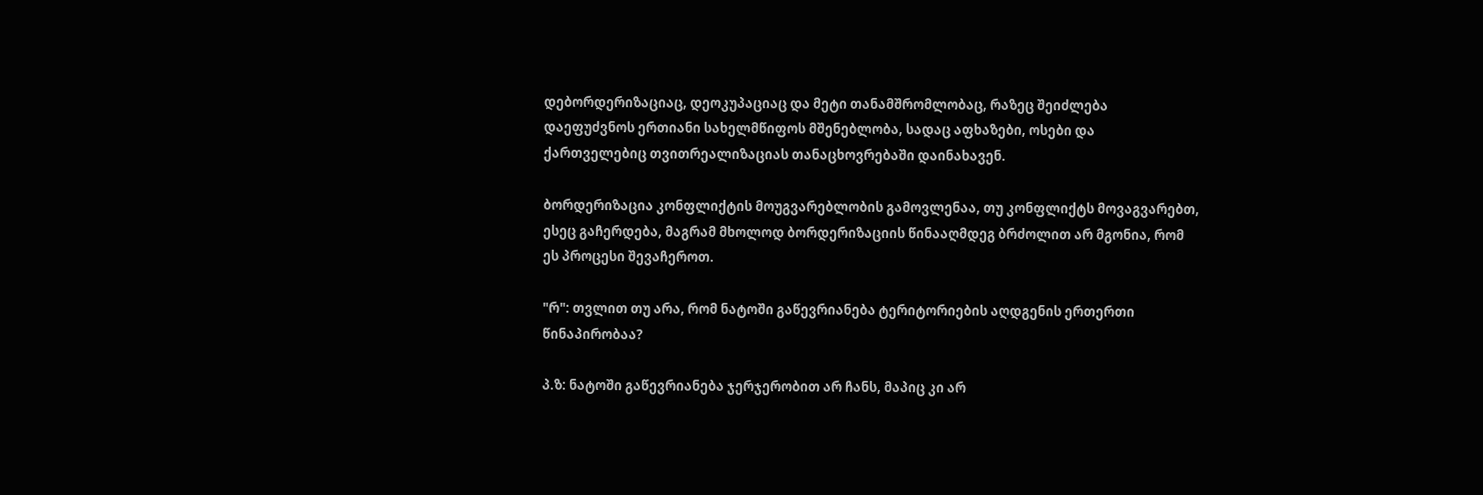დებორდერიზაციაც, დეოკუპაციაც და მეტი თანამშრომლობაც, რაზეც შეიძლება დაეფუძვნოს ერთიანი სახელმწიფოს მშენებლობა, სადაც აფხაზები, ოსები და ქართველებიც თვითრეალიზაციას თანაცხოვრებაში დაინახავენ.

ბორდერიზაცია კონფლიქტის მოუგვარებლობის გამოვლენაა, თუ კონფლიქტს მოვაგვარებთ, ესეც გაჩერდება, მაგრამ მხოლოდ ბორდერიზაციის წინააღმდეგ ბრძოლით არ მგონია, რომ ეს პროცესი შევაჩეროთ.

"რ": თვლით თუ არა, რომ ნატოში გაწევრიანება ტერიტორიების აღდგენის ერთერთი წინაპირობაა?

პ.ზ: ნატოში გაწევრიანება ჯერჯერობით არ ჩანს, მაპიც კი არ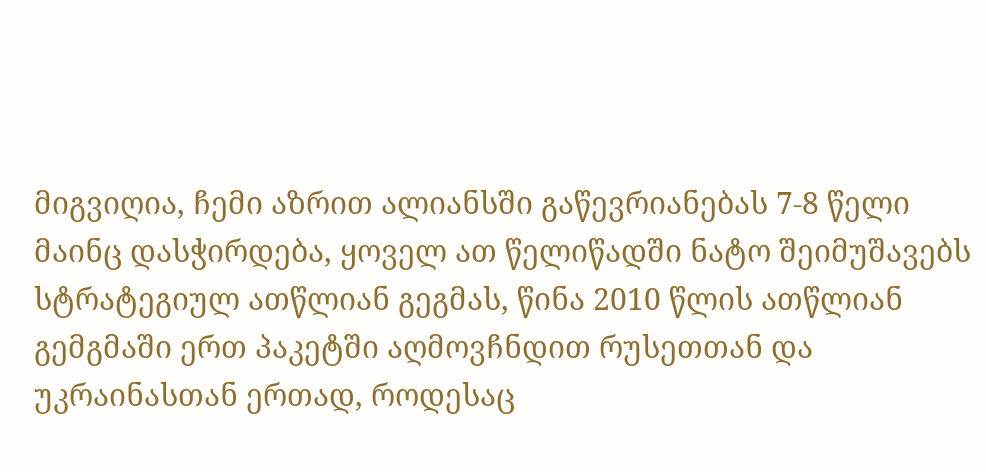მიგვიღია, ჩემი აზრით ალიანსში გაწევრიანებას 7-8 წელი მაინც დასჭირდება, ყოველ ათ წელიწადში ნატო შეიმუშავებს სტრატეგიულ ათწლიან გეგმას, წინა 2010 წლის ათწლიან გემგმაში ერთ პაკეტში აღმოვჩნდით რუსეთთან და უკრაინასთან ერთად, როდესაც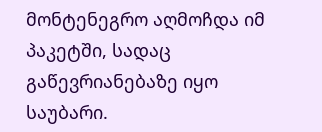მონტენეგრო აღმოჩდა იმ პაკეტში, სადაც გაწევრიანებაზე იყო საუბარი.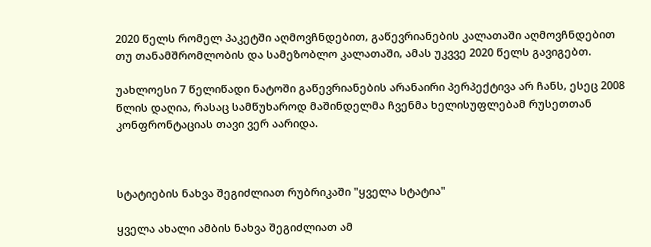2020 წელს რომელ პაკეტში აღმოვჩნდებით, გაწევრიანების კალათაში აღმოვჩნდებით თუ თანამშრომლობის და სამეზობლო კალათაში, ამას უკვვე 2020 წელს გავიგებთ.

უახლოესი 7 წელიწადი ნატოში გაწევრიანების არანაირი პერპექტივა არ ჩანს, ესეც 2008 წლის დაღია, რასაც სამწუხაროდ მაშინდელმა ჩვენმა ხელისუფლებამ რუსეთთან კონფრონტაციას თავი ვერ აარიდა.



სტატიების ნახვა შეგიძლიათ რუბრიკაში "ყველა სტატია"

ყველა ახალი ამბის ნახვა შეგიძლიათ ამ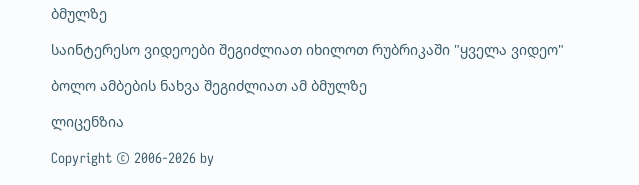ბმულზე

საინტერესო ვიდეოები შეგიძლიათ იხილოთ რუბრიკაში "ყველა ვიდეო"

ბოლო ამბების ნახვა შეგიძლიათ ამ ბმულზე

ლიცენზია

Copyright © 2006-2026 by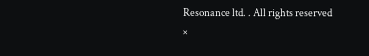Resonance ltd. . All rights reserved
×